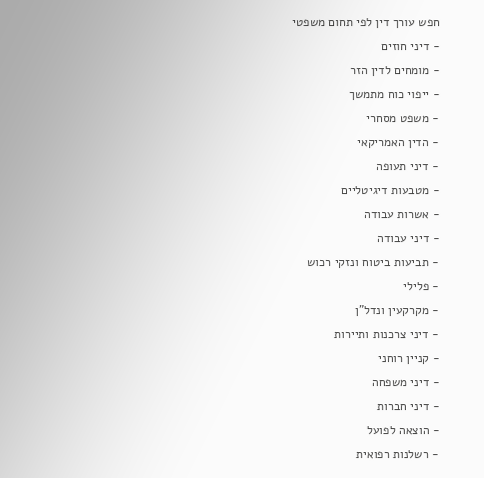חפש עורך דין לפי תחום משפטי
- דיני חוזים
- מומחים לדין הזר
- ייפוי כוח מתמשך
- משפט מסחרי
- הדין האמריקאי
- דיני תעופה
- מטבעות דיגיטליים
- אשרות עבודה
- דיני עבודה
- תביעות ביטוח ונזקי רכוש
- פלילי
- מקרקעין ונדל"ן
- דיני צרכנות ותיירות
- קניין רוחני
- דיני משפחה
- דיני חברות
- הוצאה לפועל
- רשלנות רפואית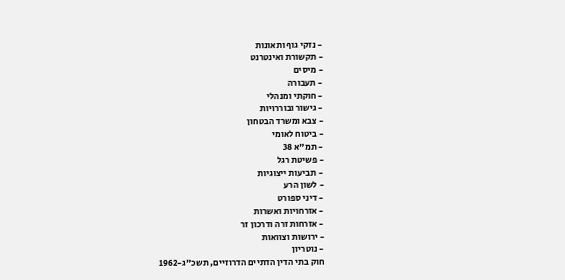- נזקי גוף ותאונות
- תקשורת ואינטרנט
- מיסים
- תעבורה
- חוקתי ומנהלי
- גישור ובוררויות
- צבא ומשרד הבטחון
- ביטוח לאומי
- תמ"א 38
- פשיטת רגל
- תביעות ייצוגיות
- לשון הרע
- דיני ספורט
- אזרחויות ואשרות
- אזרחות זרה ודרכון זר
- ירושות וצוואות
- נוטריון
חוק בתי הדין הדתיים הדרוזיים, תשכ"ג-1962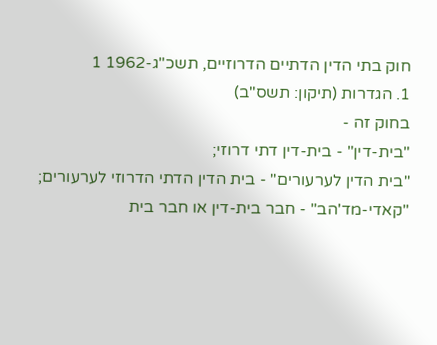חוק בתי הדין הדתיים הדרוזיים, תשכ"ג-1962 1
1. הגדרות (תיקון: תשס"ב)
בחוק זה -
"בית-דין" - בית-דין דתי דרוזי;
"בית הדין לערעורים" - בית הדין הדתי הדרוזי לערעורים;
"קאדי-מד'הב" - חבר בית-דין או חבר בית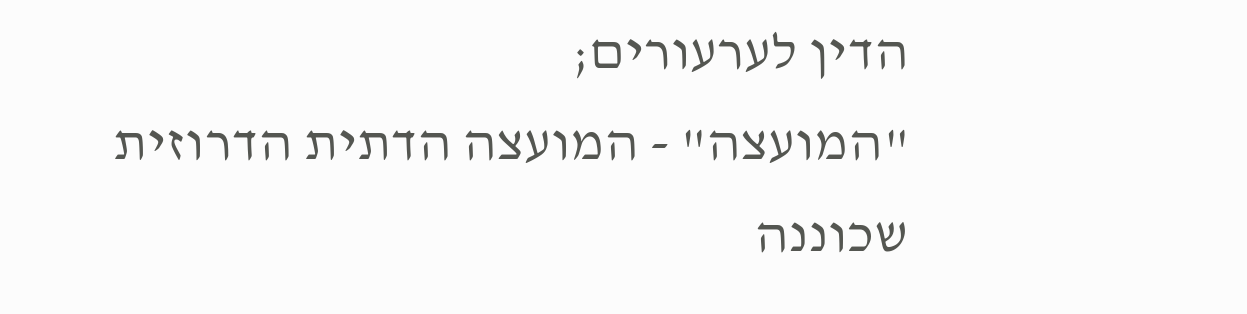הדין לערעורים;
"המועצה" - המועצה הדתית הדרוזית שכוננה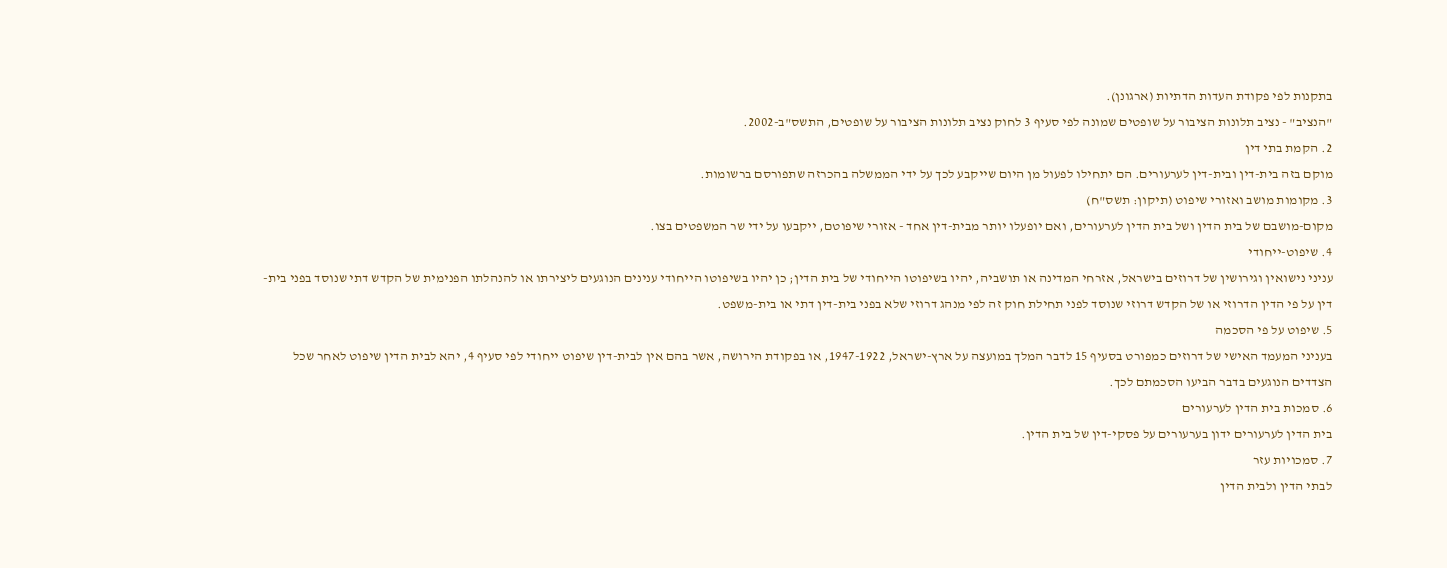בתקנות לפי פקודת העדות הדתיות (ארגונן).
"הנציב" - נציב תלונות הציבור על שופטים שמונה לפי סעיף 3 לחוק נציב תלונות הציבור על שופטים, התשס"ב-2002.
2. הקמת בתי דין
מוקם בזה בית-דין ובית-דין לערעורים. הם יתחילו לפעול מן היום שייקבע לכך על ידי הממשלה בהכרזה שתפורסם ברשומות.
3. מקומות מושב ואזורי שיפוט (תיקון: תשס"ח)
מקום-מושבם של בית הדין ושל בית הדין לערעורים, ואם יופעלו יותר מבית-דין אחד - אזורי שיפוטם, ייקבעו על ידי שר המשפטים בצו.
4. שיפוט-ייחודי
עניני נישואין וגירושין של דרוזים בישראל, אזרחי המדינה או תושביה, יהיו בשיפוטו הייחודי של בית הדין; כן יהיו בשיפוטו הייחודי ענינים הנוגעים ליצירתו או להנהלתו הפנימית של הקדש דתי שנוסד בפני בית-דין על פי הדין הדרוזי או של הקדש דרוזי שנוסד לפני תחילת חוק זה לפי מנהג דרוזי שלא בפני בית-דין דתי או בית-משפט.
5. שיפוט על פי הסכמה
בעניני המעמד האישי של דרוזים כמפורט בסעיף 15 לדבר המלך במועצה על ארץ-ישראל, 1947-1922, או בפקודת הירושה, אשר בהם אין לבית-דין שיפוט ייחודי לפי סעיף 4, יהא לבית הדין שיפוט לאחר שכל הצדדים הנוגעים בדבר הביעו הסכמתם לכך.
6. סמכות בית הדין לערעורים
בית הדין לערעורים ידון בערעורים על פסקי-דין של בית הדין.
7. סמכויות עזר
לבתי הדין ולבית הדין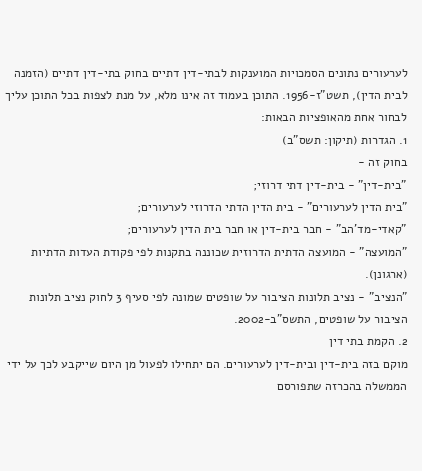לערעורים נתונים הסמכויות המוענקות לבתי-דין דתיים בחוק בתי-דין דתיים (הזמנה לבית הדין), תשט"ז-1956. התוכן בעמוד זה אינו מלא, על מנת לצפות בכל התוכן עליך לבחור אחת מהאופציות הבאות:
1. הגדרות (תיקון: תשס"ב)
בחוק זה -
"בית-דין" - בית-דין דתי דרוזי;
"בית הדין לערעורים" - בית הדין הדתי הדרוזי לערעורים;
"קאדי-מד'הב" - חבר בית-דין או חבר בית הדין לערעורים;
"המועצה" - המועצה הדתית הדרוזית שכוננה בתקנות לפי פקודת העדות הדתיות (ארגונן).
"הנציב" - נציב תלונות הציבור על שופטים שמונה לפי סעיף 3 לחוק נציב תלונות הציבור על שופטים, התשס"ב-2002.
2. הקמת בתי דין
מוקם בזה בית-דין ובית-דין לערעורים. הם יתחילו לפעול מן היום שייקבע לכך על ידי הממשלה בהכרזה שתפורסם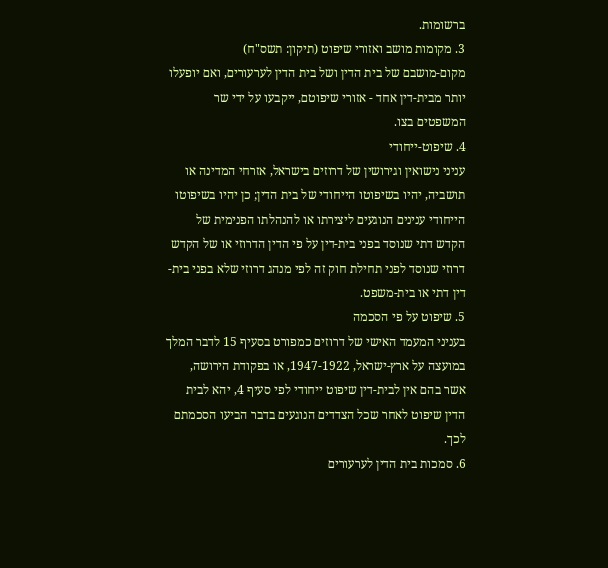ברשומות.
3. מקומות מושב ואזורי שיפוט (תיקון: תשס"ח)
מקום-מושבם של בית הדין ושל בית הדין לערעורים, ואם יופעלו יותר מבית-דין אחד - אזורי שיפוטם, ייקבעו על ידי שר המשפטים בצו.
4. שיפוט-ייחודי
עניני נישואין וגירושין של דרוזים בישראל, אזרחי המדינה או תושביה, יהיו בשיפוטו הייחודי של בית הדין; כן יהיו בשיפוטו הייחודי ענינים הנוגעים ליצירתו או להנהלתו הפנימית של הקדש דתי שנוסד בפני בית-דין על פי הדין הדרוזי או של הקדש דרוזי שנוסד לפני תחילת חוק זה לפי מנהג דרוזי שלא בפני בית-דין דתי או בית-משפט.
5. שיפוט על פי הסכמה
בעניני המעמד האישי של דרוזים כמפורט בסעיף 15 לדבר המלך במועצה על ארץ-ישראל, 1947-1922, או בפקודת הירושה, אשר בהם אין לבית-דין שיפוט ייחודי לפי סעיף 4, יהא לבית הדין שיפוט לאחר שכל הצדדים הנוגעים בדבר הביעו הסכמתם לכך.
6. סמכות בית הדין לערעורים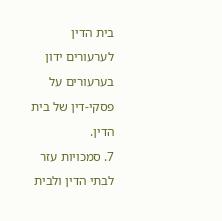בית הדין לערעורים ידון בערעורים על פסקי-דין של בית הדין.
7. סמכויות עזר
לבתי הדין ולבית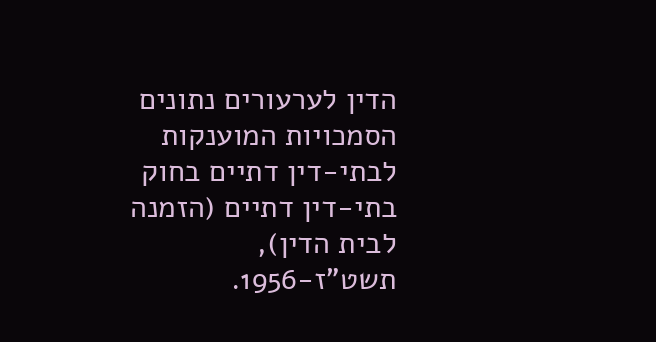הדין לערעורים נתונים הסמכויות המוענקות לבתי-דין דתיים בחוק בתי-דין דתיים (הזמנה לבית הדין), תשט"ז-1956.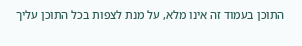התוכן בעמוד זה אינו מלא, על מנת לצפות בכל התוכן עליך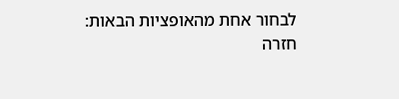לבחור אחת מהאופציות הבאות:
חזרה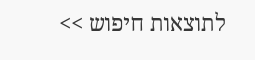לתוצאות חיפוש >>